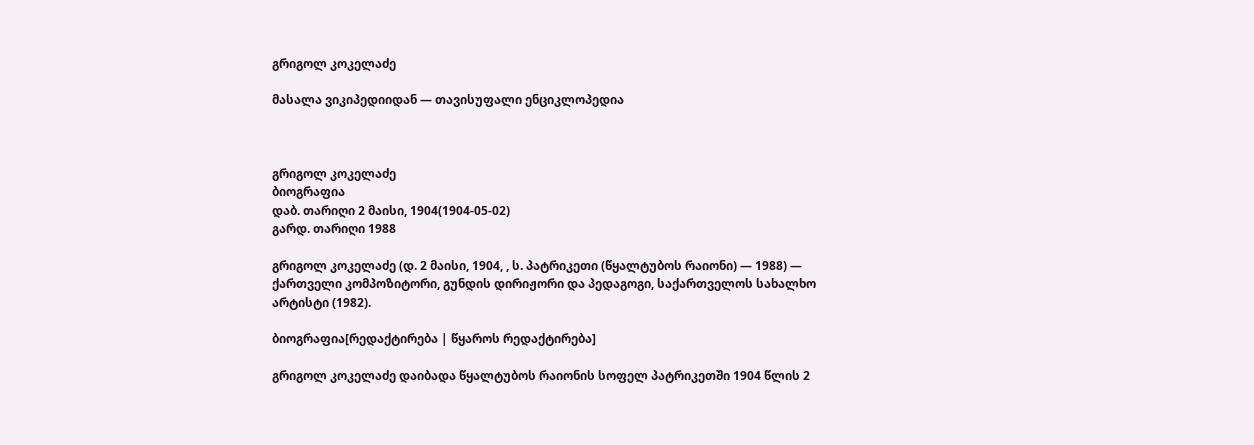გრიგოლ კოკელაძე

მასალა ვიკიპედიიდან — თავისუფალი ენციკლოპედია



გრიგოლ კოკელაძე
ბიოგრაფია
დაბ. თარიღი 2 მაისი, 1904(1904-05-02)
გარდ. თარიღი 1988

გრიგოლ კოკელაძე (დ. 2 მაისი, 1904, , ს. პატრიკეთი (წყალტუბოს რაიონი) — 1988) — ქართველი კომპოზიტორი, გუნდის დირიჟორი და პედაგოგი, საქართველოს სახალხო არტისტი (1982).

ბიოგრაფია[რედაქტირება | წყაროს რედაქტირება]

გრიგოლ კოკელაძე დაიბადა წყალტუბოს რაიონის სოფელ პატრიკეთში 1904 წლის 2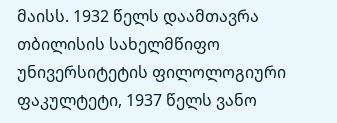მაისს. 1932 წელს დაამთავრა თბილისის სახელმწიფო უნივერსიტეტის ფილოლოგიური ფაკულტეტი, 1937 წელს ვანო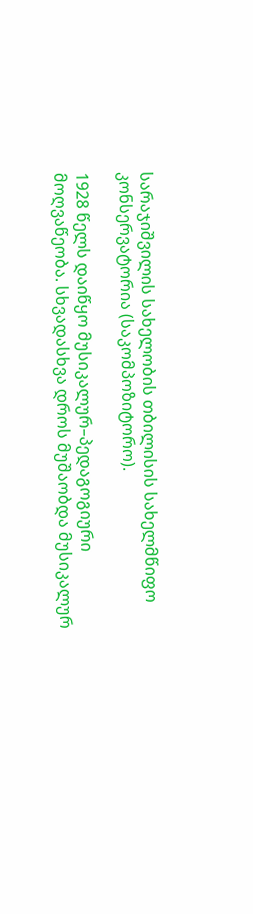სარაჯიშვილის სახელობის თბილისის სახელმწიფო კონსერვატორია (საკომპოზიტორო).

1928 წელს დაიწყო მუსიკალურ–პედაგოგიური მოღვაწეობა. სხვადასხვა დროს მუშაობდა მუსიკალურ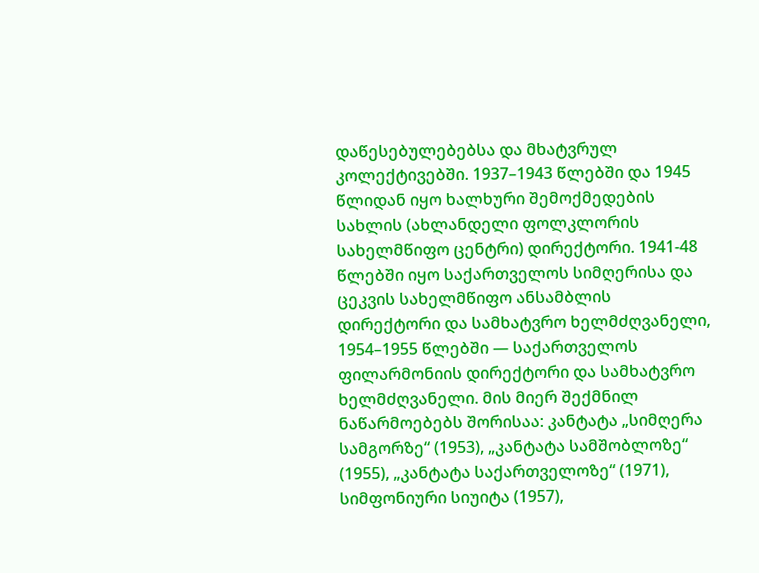დაწესებულებებსა და მხატვრულ კოლექტივებში. 1937–1943 წლებში და 1945 წლიდან იყო ხალხური შემოქმედების სახლის (ახლანდელი ფოლკლორის სახელმწიფო ცენტრი) დირექტორი. 1941-48 წლებში იყო საქართველოს სიმღერისა და ცეკვის სახელმწიფო ანსამბლის დირექტორი და სამხატვრო ხელმძღვანელი, 1954–1955 წლებში — საქართველოს ფილარმონიის დირექტორი და სამხატვრო ხელმძღვანელი. მის მიერ შექმნილ ნაწარმოებებს შორისაა: კანტატა „სიმღერა სამგორზე“ (1953), „კანტატა სამშობლოზე“ (1955), „კანტატა საქართველოზე“ (1971), სიმფონიური სიუიტა (1957),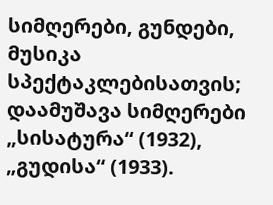სიმღერები, გუნდები, მუსიკა სპექტაკლებისათვის; დაამუშავა სიმღერები „სისატურა“ (1932), „გუდისა“ (1933).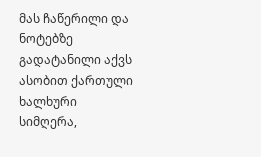მას ჩაწერილი და ნოტებზე გადატანილი აქვს ასობით ქართული ხალხური სიმღერა,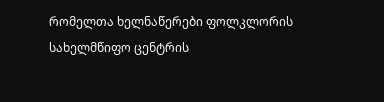რომელთა ხელნაწერები ფოლკლორის სახელმწიფო ცენტრის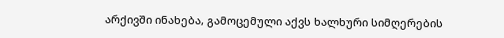არქივში ინახება, გამოცემული აქვს ხალხური სიმღერების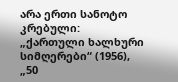არა ერთი სანოტო კრებული: „ქართული ხალხური სიმღერები“ (1956), „50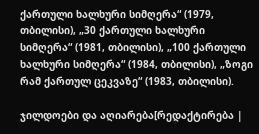ქართული ხალხური სიმღერა“ (1979, თბილისი), „30 ქართული ხალხური სიმღერა“ (1981, თბილისი), „100 ქართული ხალხური სიმღერა“ (1984, თბილისი), „ზოგი რამ ქართულ ცეკვაზე“ (1983, თბილისი).

ჯილდოები და აღიარება[რედაქტირება |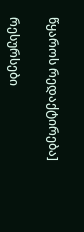წყაროს რედაქტირება]

რესურსები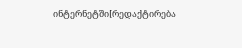ინტერნეტში[რედაქტირება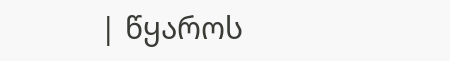| წყაროს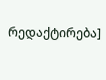რედაქტირება]